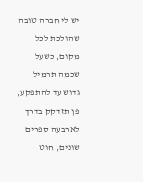יש לי חברה טובה שהולכת לכל מקום, כשעל שכמה תרמיל גדוש עד להתפקע, פן תזדקק בדרך לארבעה ספרים שונים, חוט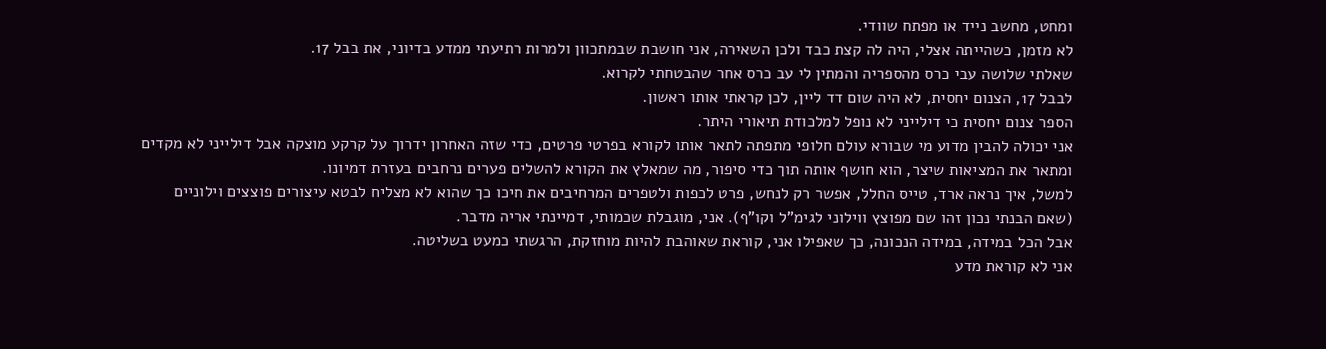ומחט, מחשב נייד או מפתח שוודי.
לא מזמן, כשהייתה אצלי, היה לה קצת כבד ולכן השאירה, אני חושבת שבמתכוון ולמרות רתיעתי ממדע בדיוני, את בבל 17.
שאלתי שלושה עבי כרס מהספריה והמתין לי עב כרס אחר שהבטחתי לקרוא.
לבבל 17, הצנום יחסית, לא היה שום דד ליין, לכן קראתי אותו ראשון.
הספר צנום יחסית כי דילייני לא נופל למלכודת תיאורי היתר.
אני יכולה להבין מדוע מי שבורא עולם חלופי מתפתה לתאר אותו לקורא בפרטי פרטים, כדי שזה האחרון ידרוך על קרקע מוצקה אבל דילייני לא מקדים ומתאר את המציאות שיצר, הוא חושף אותה תוך כדי סיפור, מה שמאלץ את הקורא להשלים פערים נרחבים בעזרת דמיונו.
למשל, איך נראה ארד, טייס החלל, אפשר רק לנחש, פרט לכפות ולטפרים המרחיבים את חיכו כך שהוא לא מצליח לבטא עיצורים פוצצים וילוניים (שאם הבנתי נכון זהו שם מפוצץ ווילוני לגימ"ל וקו"ף). אני, מוגבלת שכמותי, דמיינתי אריה מדבר.
אבל הכל במידה, במידה הנכונה, כך שאפילו אני, קוראת שאוהבת להיות מוחזקת, הרגשתי כמעט בשליטה.
אני לא קוראת מדע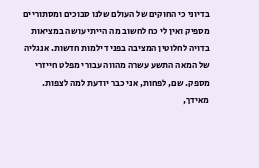בדיוני כי החוקים של העולם שלנו סבוכים ומסתוריים מספיק ואין לי כח לחשוב מה הייתי עושה במציאות בדויה לחלוטין המציבה בפני דילמות חדשות. אנגליה של המאה התשע עשרה מהווה עבורי מפלט חייזרי מספק. שם, לפחות, אני כבר יודעת למה לצפות.
מאידך,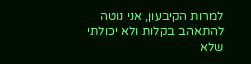למרות הקיבעון, אני נוטה להתאהב בקלות ולא יכולתי שלא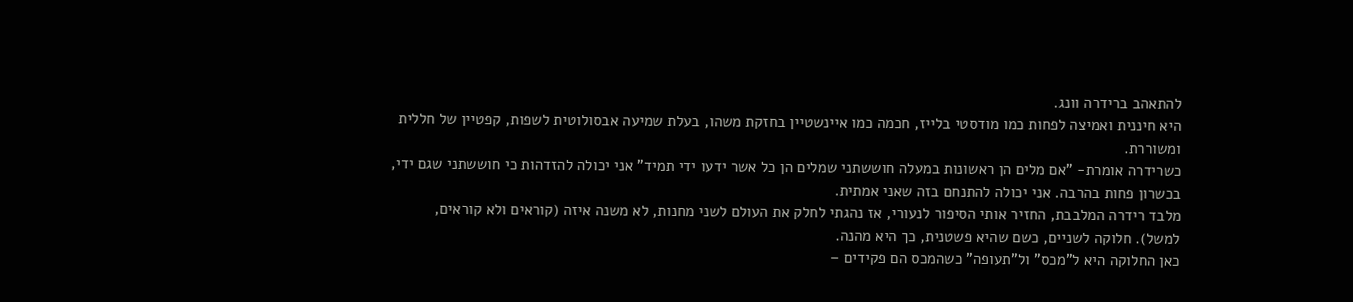להתאהב ברידרה וונג.
היא חיננית ואמיצה לפחות כמו מודסטי בלייז, חכמה כמו איינשטיין בחזקת משהו, בעלת שמיעה אבסולוטית לשפות, קפטיין של חללית ומשוררת.
כשרידרה אומרת- "אם מלים הן ראשונות במעלה חוששתני שמלים הן כל אשר ידעו ידי תמיד" אני יכולה להזדהות כי חוששתני שגם ידי, בכשרון פחות בהרבה. אני יכולה להתנחם בזה שאני אמתית.
מלבד רידרה המלבבת, החזיר אותי הסיפור לנעורי, אז נהגתי לחלק את העולם לשני מחנות, לא משנה איזה (קוראים ולא קוראים, למשל). חלוקה לשניים, כשם שהיא פשטנית, כך היא מהנה.
כאן החלוקה היא ל"מכס" ול"תעופה" כשהמכס הם פקידים –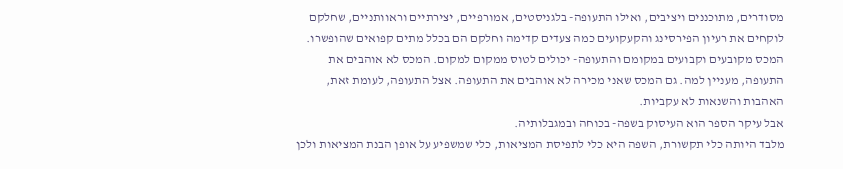מסודרים, מתוכננים ויציבים, ואילו התעופה- בלגניסטים, אמורפיים, יצירתיים וראוותניים, שחלקם לוקחים את רעיון הפירסינג והקעקועים כמה צעדים קדימה וחלקם הם בכלל מתים קפואים שהופשרו. המכס מקובעים וקבועים במקומם והתעופה- יכולים לטוס ממקום למקום. המכס לא אוהבים את התעופה, מעניין למה. גם המכס שאני מכירה לא אוהבים את התעופה. אצל התעופה, לעומת זאת, האהבות והשנאות לא עקביות.
אבל עיקר הספר הוא העיסוק בשפה- בכוחה ובמגבלותיה.
מלבד היותה כלי תקשורת, השפה היא כלי לתפיסת המציאות, כלי שמשפיע על אופן הבנת המציאות ולכן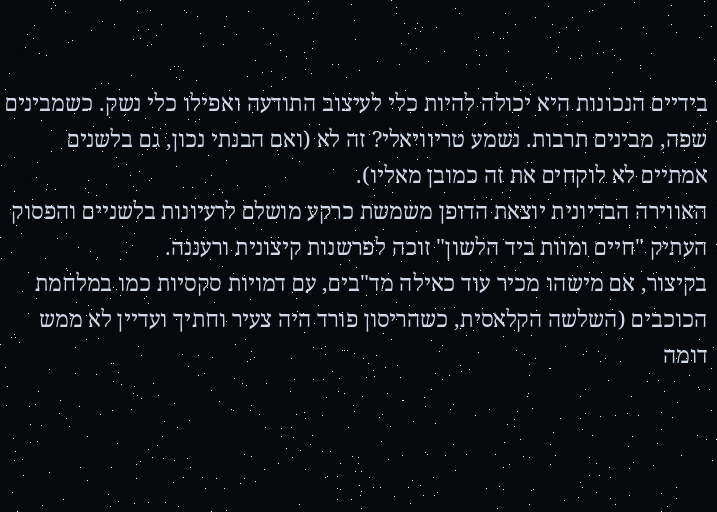בידיים הנכונות היא יכולה להיות כלי לעיצוב התודעה ואפילו כלי נשק. כשמבינים שפה, מבינים תרבות. נשמע טריוויאלי? זה לא (ואם הבנתי נכון, גם בלשנים אמתיים לא לוקחים את זה כמובן מאליו).
האווירה הבדיונית יוצאת הדופן משמשת כרקע מושלם לרעיונות בלשניים והפסוק העתיק "חיים ומוות ביד הלשון" זוכה לפרשנות קיצונית ורעננה.
בקיצור, אם מישהו מכיר עוד כאילה מד"בים, עם דמויות סקסיות כמו במלחמת הכוכבים (השלשה הקלאסית, כשהריסון פורד היה צעיר וחתיך ועדיין לא ממש דומה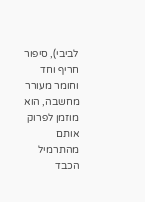לביבי), סיפור חריף וחד וחומר מעורר מחשבה, הוא מוזמן לפרוק אותם מהתרמיל הכבד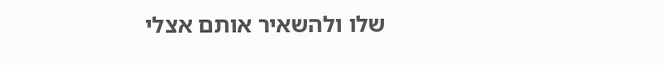שלו ולהשאיר אותם אצלי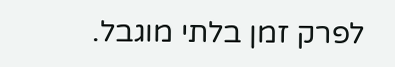לפרק זמן בלתי מוגבל.